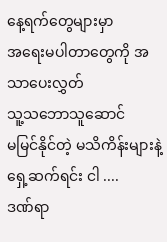နေ့ရက်တွေများမှာ
အရေးမပါတာတွေကို အသာပေးလွှတ်
သူ့သဘောသူဆောင်
မမြင်နိုင်တဲ့ မသိကိန်းများနဲ့
ရှေ့ဆက်ရင်း ငါ ....
ဒဏ်ရာ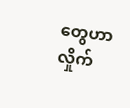တွေဟာ လှိုက်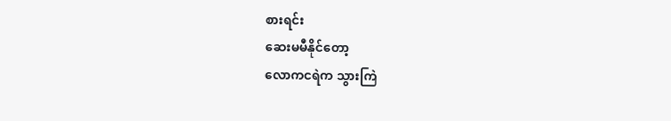စားရင်း
ဆေးမမီနိုင်တော့
လောကငရဲက သွားကြဲ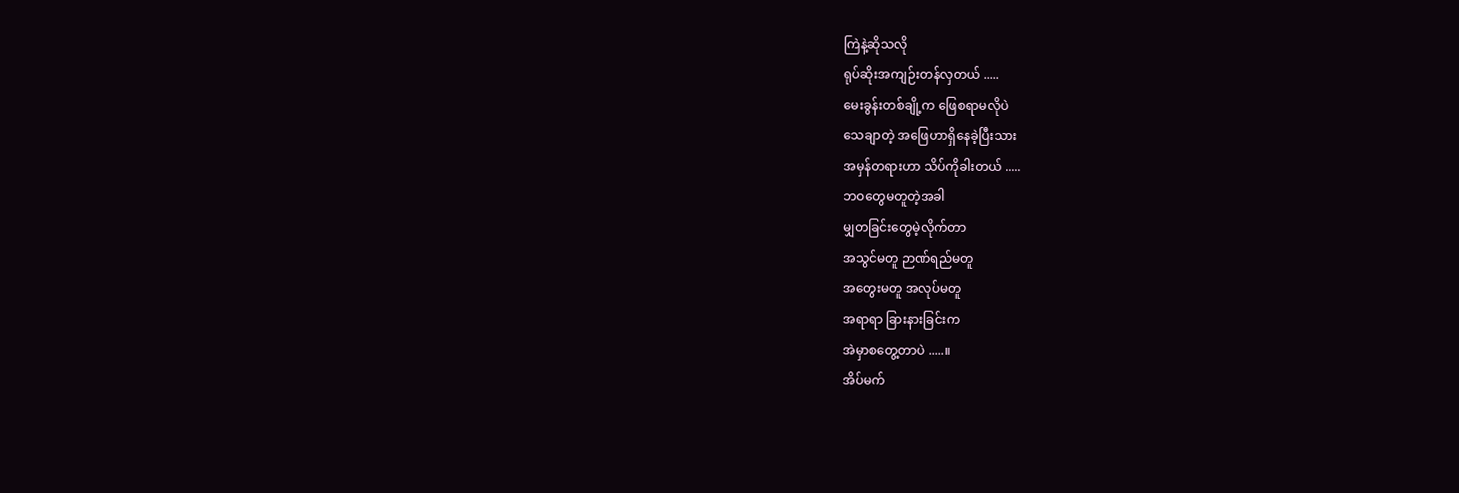ကြဲနဲ့ဆိုသလို
ရုပ်ဆိုးအကျဉ်းတန်လှတယ် .....
မေးခွန်းတစ်ချို့က ဖြေစရာမလိုပဲ
သေချာတဲ့ အဖြေဟာရှိနေခဲ့ပြီးသား
အမှန်တရားဟာ သိပ်ကိုခါးတယ် .....
ဘဝတွေမတူတဲ့အခါ
မျှတခြင်းတွေမဲ့လိုက်တာ
အသွင်မတူ ဉာဏ်ရည်မတူ
အတွေးမတူ အလုပ်မတူ
အရာရာ ခြားနားခြင်းက
အဲမှာစတွေ့တာပဲ .....။
အိပ်မက်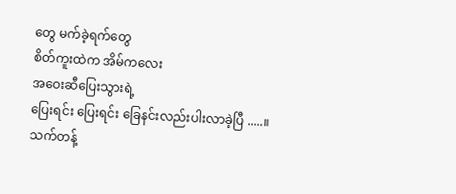တွေ မက်ခဲ့ရက်တွေ
စိတ်ကူးထဲက အိမ်ကလေး
အဝေးဆီပြေးသွားရဲ့
ပြေးရင်း ပြေးရင်း ခြေနင်းလည်းပါးလာခဲ့ပြီ .....။
သက်တန့်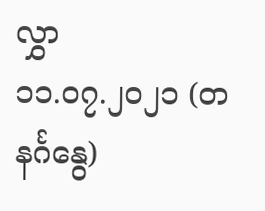လွှာ
၁၁.၀၇.၂၀၂၁ (တနင်္ဂနွေ)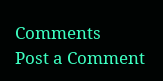Comments
Post a Comment